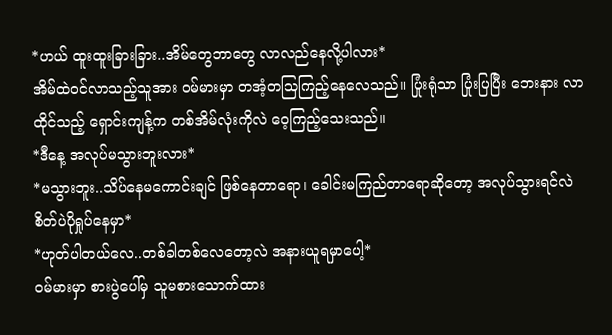*ဟယ် ထူးထူးခြားခြား..အိမ်တွေဘာတွေ လာလည်နေလို့ပါလား*
အိမ်ထဲဝင်လာသည့်သူအား ဝမ်မားမှာ တအံ့တသြကြည့်နေလေသည်။ ပြုံးရုံသာ ပြုံးပြပြီး ဘေးနား လာထိုင်သည့် ရှောင်းကျန့်က တစ်အိမ်လုံးကိုလဲ ဝေ့ကြည့်သေးသည်။
*ဒီနေ့ အလုပ်မသွားဘူးလား*
*မသွားဘူး..သိပ်နေမကောင်းချင် ဖြစ်နေတာရော၊ ခေါင်းမကြည်တာရောဆိုတော့ အလုပ်သွားရင်လဲ စိတ်ပဲပိုရှုပ်နေမှာ*
*ဟုတ်ပါတယ်လေ..တစ်ခါတစ်လေတော့လဲ အနားယူရမှာပေါ့*
ဝမ်မားမှာ စားပွဲပေါ်မှ သူမစားသောက်ထား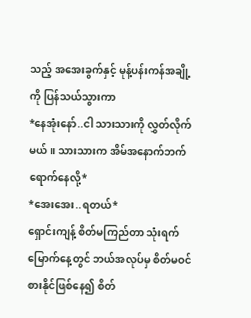သည့် အအေးခွက်နှင့် မုန့်ပန်းကန်အချို့ကို ပြန်သယ်သွားကာ
*နေအုံးနော်..ငါ သားသားကို လွှတ်လိုက်မယ်။ သားသားက အိမ်အနောက်ဘက် ရောက်နေလို့*
*အေးအေး..ရတယ်*
ရှောင်းကျန့် စိတ်မကြည်တာ သုံးရက်မြောက်နေ့တွင် ဘယ်အလုပ်မှ စိတ်မဝင်စားနိုင်ဖြစ်နေ၍ စိတ်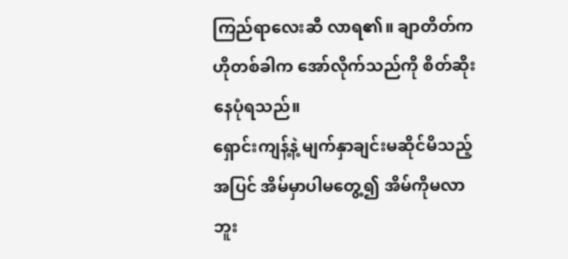ကြည်ရာလေးဆီ လာရ၏။ ချာတိတ်က ဟိုတစ်ခါက အော်လိုက်သည်ကို စိတ်ဆိုးနေပုံရသည်။
ရှောင်းကျန့်နဲ့ မျက်နှာချင်းမဆိုင်မိသည့်အပြင် အိမ်မှာပါမတွေ့၍ အိမ်ကိုမလာဘူး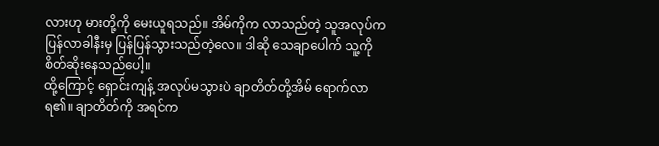လားဟု မားတို့ကို မေးယူရသည်။ အိမ်ကိုက လာသည်တဲ့ သူအလုပ်က ပြန်လာခါနီးမှ ပြန်ပြန်သွားသည်တဲ့လေ။ ဒါဆို သေချာပေါက် သူ့ကို စိတ်ဆိုးနေသည်ပေါ့။
ထို့ကြောင့် ရှောင်းကျန့် အလုပ်မသွားပဲ ချာတိတ်တို့အိမ် ရောက်လာရ၏။ ချာတိတ်ကို အရင်က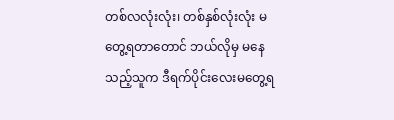တစ်လလုံးလုံး၊ တစ်နှစ်လုံးလုံး မတွေ့ရတာတောင် ဘယ်လိုမှ မနေသည့်သူက ဒီရက်ပိုင်းလေးမတွေ့ရ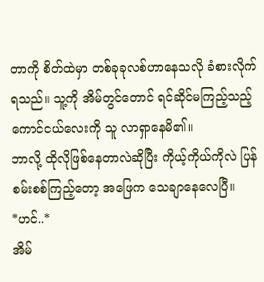တာကို စိတ်ထဲမှာ တစ်ခုခုလစ်ဟာနေသလို ခံစားလိုက်ရသည်။ သူ့ကို အိမ်တွင်တောင် ရင်ဆိုင်မကြည့်သည့် ကောင်ငယ်လေးကို သူ လာရှာနေမိ၏။
ဘာလို့ ထိုလိုဖြစ်နေတာလဲဆိုပြီး ကိုယ့်ကိုယ်ကိုလဲ ပြန်စမ်းစစ်ကြည့်တော့ အဖြေက သေချာနေလေပြီ။
*ဟင်..*
အိမ်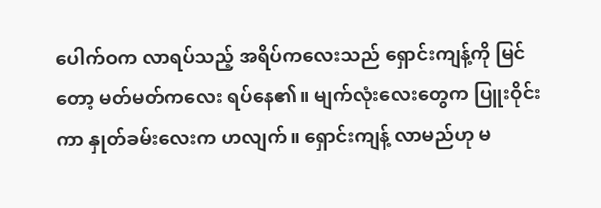ပေါက်ဝက လာရပ်သည့် အရိပ်ကလေးသည် ရှောင်းကျန့်ကို မြင်တော့ မတ်မတ်ကလေး ရပ်နေ၏။ မျက်လုံးလေးတွေက ပြူးဝိုင်းကာ နှုတ်ခမ်းလေးက ဟလျက်။ ရှောင်းကျန့် လာမည်ဟု မ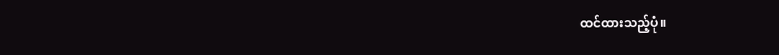ထင်ထားသည့်ပုံ။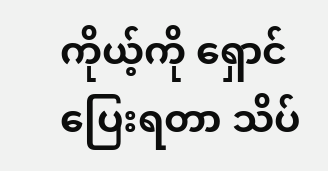ကိုယ့်ကို ရှောင်ပြေးရတာ သိပ်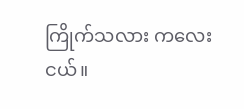ကြိုက်သလား ကလေးငယ်။